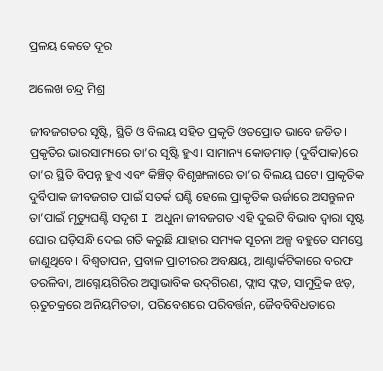ପ୍ରଳୟ କେତେ ଦୂର

ଅଲେଖ ଚନ୍ଦ୍ର ମିଶ୍ର

ଜୀବଜଗତର ସୃଷ୍ଟି, ସ୍ଥିତି ଓ ବିଲୟ ସହିତ ପ୍ରକୃତି ଓତପ୍ରୋତ ଭାବେ ଜଡିତ। ପ୍ରକୃତିର ଭାରସାମ୍ୟରେ ତା’ର ସୃଷ୍ଟି ହୁଏ। ସାମାନ୍ୟ କୋଡମାଡ଼ (ଦୁର୍ବିପାକ)ରେ ତା’ର ସ୍ଥିତି ବିପନ୍ନ ହୁଏ ଏବଂ କିଞ୍ଚିତ୍‌ ବିଶୃଙ୍ଖଳାରେ ତା’ର ବିଲୟ ଘଟେ। ପ୍ରାକୃତିକ ଦୁର୍ବିପାକ ଜୀବଜଗତ ପାଇଁ ସତର୍କ ଘଣ୍ଟି ହେଲେ ପ୍ରାକୃତିକ ଊର୍ଜାରେ ଅସନ୍ତୁଳନ ତା’ପାଇଁ ମୃତ୍ୟୁଘଣ୍ଟି ସଦୃଶ I ଅଧୁନା ଜୀବଜଗତ ଏହି ଦୁଇଟି ବିଭାବ ଦ୍ୱାରା ସୃଷ୍ଟ ଘୋର ଘଡ଼ିସନ୍ଧି ଦେଇ ଗତି କରୁଛି ଯାହାର ସମ୍ୟକ ସୂଚନା ଅଳ୍ପ ବହୁତେ ସମସ୍ତେ ଜାଣୁଥିବେ। ବିଶ୍ୱତାପନ, ପ୍ରବାଳ ପ୍ରାଚୀରର ଅବକ୍ଷୟ, ଆଣ୍ଟାର୍କଟିକାରେ ବରଫ ତରଳିବା, ଆଗ୍ନେୟଗିରିର ଅସ୍ବାଭାବିକ ଉଦ୍‌ଗିରଣ, ଫ୍ଲାସ ଫ୍ଲଡ, ସାମୁଦ୍ରିକ ଝଡ଼, ଋ଼ତୁଚକ୍ରରେ ଅନିୟମିତତା, ପରିବେଶରେ ପରିବର୍ତ୍ତନ, ଜୈବବିବିଧତାରେ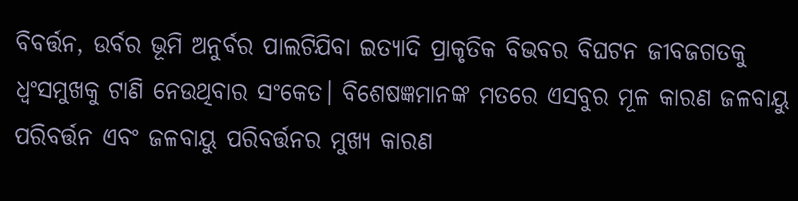ବିବର୍ତ୍ତନ, ଉର୍ବର ଭୂମି ଅନୁର୍ବର ପାଲଟିଯିବା ଇତ୍ୟାଦି ପ୍ରାକୃତିକ ବିଭବର ବିଘଟନ ଜୀବଜଗତକୁ ଧ୍ୱଂସମୁଖକୁ ଟାଣି ନେଉଥିବାର ସଂକେତ। ବିଶେଷଜ୍ଞମାନଙ୍କ ମତରେ ଏସବୁର ମୂଳ କାରଣ ଜଳବାୟୁ ପରିବର୍ତ୍ତନ ଏବଂ ଜଳବାୟୁ ପରିବର୍ତ୍ତନର ମୁଖ୍ୟ କାରଣ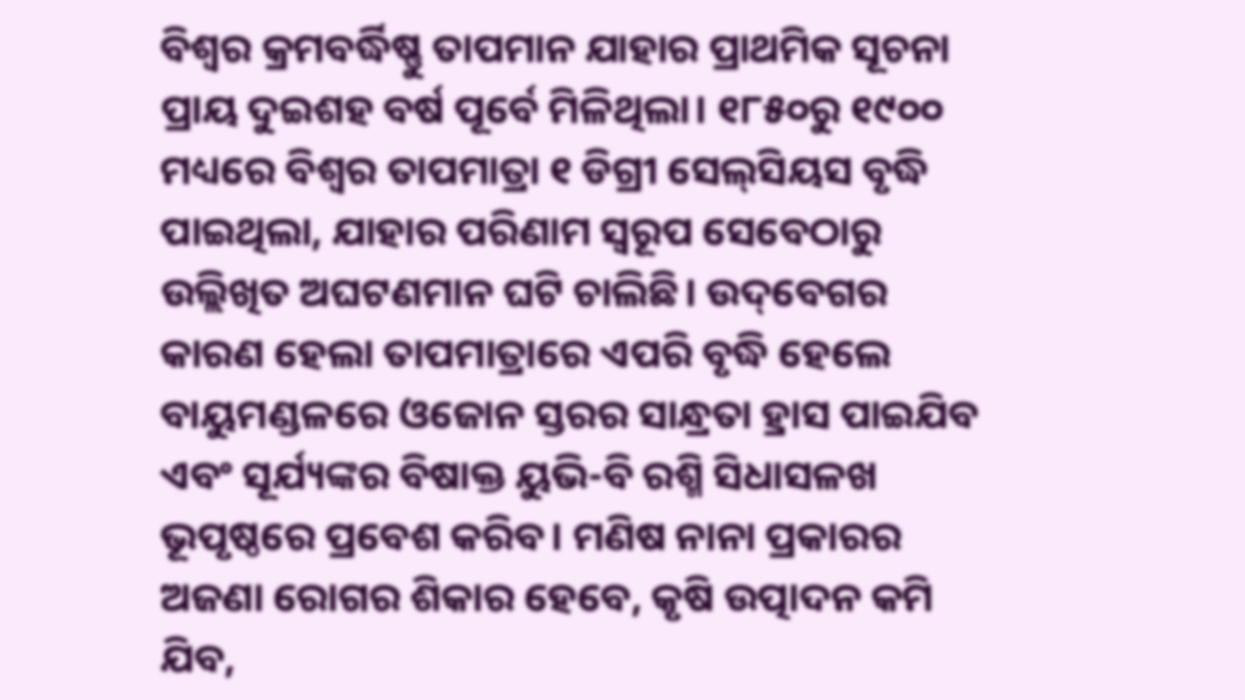ବିଶ୍ୱର କ୍ରମବର୍ଦ୍ଧିଷ୍ଣୁ ତାପମାନ ଯାହାର ପ୍ରାଥମିକ ସୂଚନା ପ୍ରାୟ ଦୁଇଶହ ବର୍ଷ ପୂର୍ବେ ମିଳିଥିଲା। ୧୮୫୦ରୁ ୧୯୦୦ ମଧ୍ୟରେ ବିଶ୍ୱର ତାପମାତ୍ରା ୧ ଡିଗ୍ରୀ ସେଲ୍‌ସିୟସ ବୃଦ୍ଧି ପାଇଥିଲା, ଯାହାର ପରିଣାମ ସ୍ବରୂପ ସେବେଠାରୁ ଉଲ୍ଲିଖିତ ଅଘଟଣମାନ ଘଟି ଚାଲିଛି। ଉଦ୍‌ବେଗର କାରଣ ହେଲା ତାପମାତ୍ରାରେ ଏପରି ବୃଦ୍ଧି ହେଲେ ବାୟୁମଣ୍ଡଳରେ ଓଜୋନ ସ୍ତରର ସାନ୍ଧ୍ରତା ହ୍ରାସ ପାଇଯିବ ଏବଂ ସୂର୍ଯ୍ୟଙ୍କର ବିଷାକ୍ତ ୟୁଭି-ବି ରଶ୍ମି ସିଧାସଳଖ ଭୂପୃଷ୍ଠରେ ପ୍ରବେଶ କରିବ। ମଣିଷ ନାନା ପ୍ରକାରର ଅଜଣା ରୋଗର ଶିକାର ହେବେ, କୃଷି ଉତ୍ପାଦନ କମି ଯିବ,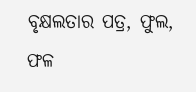ବୃକ୍ଷଲତାର ପତ୍ର, ଫୁଲ, ଫଳ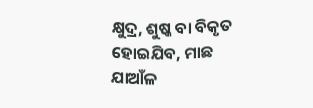କ୍ଷୁଦ୍ର, ଶୁଷ୍କ ବା ବିକୃତ ହୋଇଯିବ, ମାଛ ଯାଆଁଳ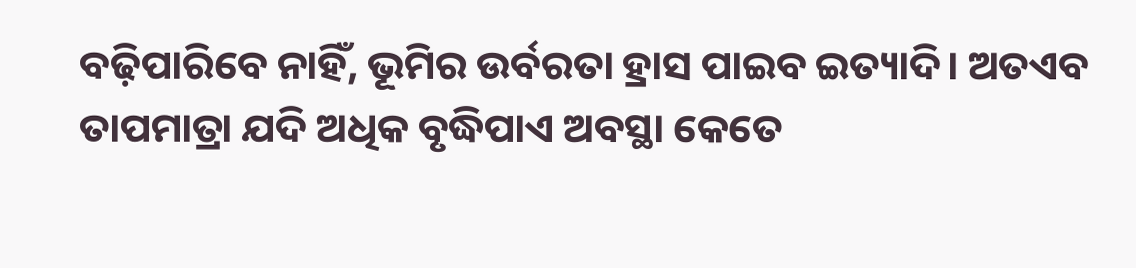ବଢ଼ିପାରିବେ ନାହିଁ, ଭୂମିର ଉର୍ବରତା ହ୍ରାସ ପାଇବ ଇତ୍ୟାଦି। ଅତଏବ ତାପମାତ୍ରା ଯଦି ଅଧିକ ବୃଦ୍ଧିପାଏ ଅବସ୍ଥା କେତେ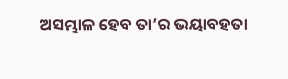ଅସମ୍ଭାଳ ହେବ ତା’ର ଭୟାବହତା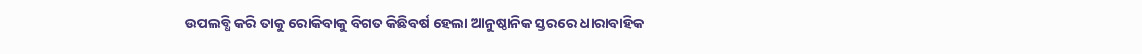ଉପଲବ୍ଧି କରି ତାକୁ ରୋକିବାକୁ ବିଗତ କିଛିବର୍ଷ ହେଲା ଆନୁଷ୍ଠାନିକ ସ୍ତରରେ ଧାରାବାହିକ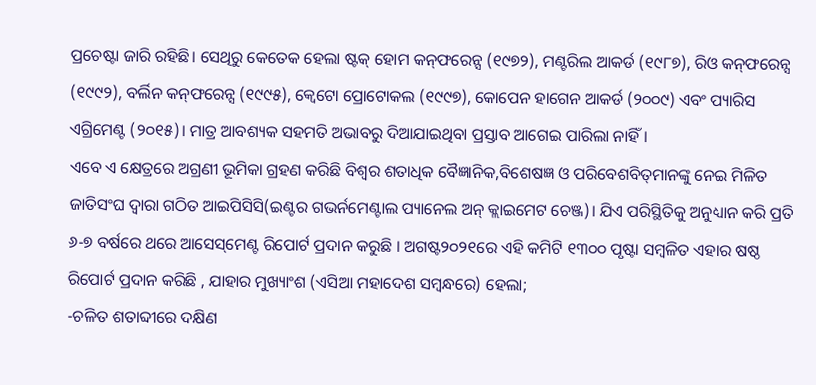ପ୍ରଚେଷ୍ଟା ଜାରି ରହିଛି। ସେଥିରୁ କେତେକ ହେଲା ଷ୍ଟକ୍‌ ହୋମ କନ୍‌ଫରେନ୍ସ (୧୯୭୨), ମଣ୍ଟରିଲ ଆକର୍ଡ (୧୯୮୭), ରିଓ କନ୍‌ଫରେନ୍ସ (୧୯୯୨), ବର୍ଲିନ କନ୍‌ଫରେନ୍ସ (୧୯୯୫), କ୍ୱେଟୋ ପ୍ରୋଟୋକଲ (୧୯୯୭), କୋପେନ ହାଗେନ ଆକର୍ଡ (୨୦୦୯) ଏବଂ ପ୍ୟାରିସ ଏଗ୍ରିମେଣ୍ଟ (୨୦୧୫)। ମାତ୍ର ଆବଶ୍ୟକ ସହମତି ଅଭାବରୁ ଦିଆଯାଇଥିବା ପ୍ରସ୍ତାବ ଆଗେଇ ପାରିଲା ନାହିଁ।
ଏବେ ଏ କ୍ଷେତ୍ରରେ ଅଗ୍ରଣୀ ଭୂମିକା ଗ୍ରହଣ କରିଛି ବିଶ୍ୱର ଶତାଧିକ ବୈଜ୍ଞାନିକ,ବିଶେଷଜ୍ଞ ଓ ପରିବେଶବିତ୍‌ମାନଙ୍କୁ ନେଇ ମିଳିତ ଜାତିସଂଘ ଦ୍ୱାରା ଗଠିତ ଆଇପିସିସି(ଇଣ୍ଟର ଗଭର୍ନମେଣ୍ଟାଲ ପ୍ୟାନେଲ ଅନ୍‌ କ୍ଲାଇମେଟ ଚେଞ୍ଜ)। ଯିଏ ପରିସ୍ଥିତିକୁ ଅନୁଧ୍ୟାନ କରି ପ୍ରତି ୬-୭ ବର୍ଷରେ ଥରେ ଆସେସ୍‌ମେଣ୍ଟ ରିପୋର୍ଟ ପ୍ରଦାନ କରୁଛି । ଅଗଷ୍ଟ୨୦୨୧ରେ ଏହି କମିଟି ୧୩୦୦ ପୃଷ୍ଟା ସମ୍ବଳିତ ଏହାର ଷଷ୍ଠ ରିପୋର୍ଟ ପ୍ରଦାନ କରିଛି , ଯାହାର ମୁଖ୍ୟାଂଶ (ଏସିଆ ମହାଦେଶ ସମ୍ବନ୍ଧରେ) ହେଲା;
-ଚଳିତ ଶତାବ୍ଦୀରେ ଦକ୍ଷିଣ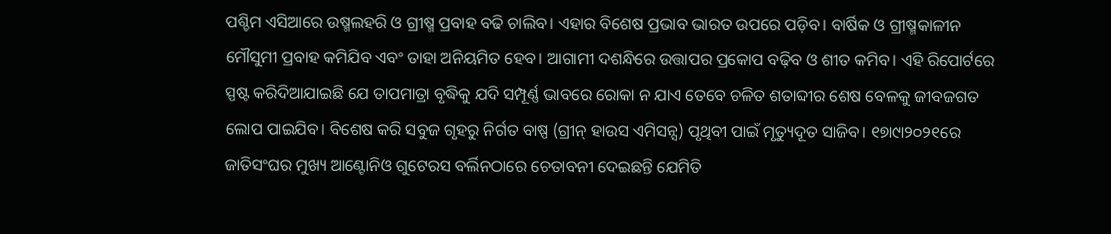ପଶ୍ଚିମ ଏସିଆରେ ଉଷ୍ମଲହରି ଓ ଗ୍ରୀଷ୍ମ ପ୍ରବାହ ବଢି ଚାଲିବ। ଏହାର ବିଶେଷ ପ୍ରଭାବ ଭାରତ ଉପରେ ପଡ଼ିବ। ବାର୍ଷିକ ଓ ଗ୍ରୀଷ୍ମକାଳୀନ ମୌସୁମୀ ପ୍ରବାହ କମିଯିବ ଏବଂ ତାହା ଅନିୟମିତ ହେବ। ଆଗାମୀ ଦଶନ୍ଧିରେ ଉତ୍ତାପର ପ୍ରକୋପ ବଢ଼ିବ ଓ ଶୀତ କମିବ। ଏହି ରିପୋର୍ଟରେ ସ୍ପଷ୍ଟ କରିଦିଆଯାଇଛି ଯେ ତାପମାତ୍ରା ବୃଦ୍ଧିକୁ ଯଦି ସମ୍ପୂର୍ଣ୍ଣ ଭାବରେ ରୋକା ନ ଯାଏ ତେବେ ଚଳିତ ଶତାବ୍ଦୀର ଶେଷ ବେଳକୁ ଜୀବଜଗତ ଲୋପ ପାଇଯିବ। ବିଶେଷ କରି ସବୁଜ ଗୃହରୁ ନିର୍ଗତ ବାଷ୍ପ (ଗ୍ରୀନ୍‌ ହାଉସ ଏମିସନ୍ସ) ପୃଥିବୀ ପାଇଁ ମୃତ୍ୟୁଦୂତ ସାଜିବ। ୧୭ା୯ା୨୦୨୧ରେ ଜାତିସଂଘର ମୁଖ୍ୟ ଆଣ୍ଟୋନିଓ ଗୁଟେରସ ବର୍ଲିନଠାରେ ଚେତାବନୀ ଦେଇଛନ୍ତି ଯେମିତି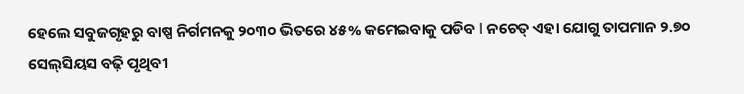ହେଲେ ସବୁଜଗୃହରୁ ବାଷ୍ପ ନିର୍ଗମନକୁ ୨୦୩୦ ଭିତରେ ୪୫% କମେଇବାକୁ ପଡିବ I ନଚେତ୍‌ ଏହା ଯୋଗୁ ତାପମାନ ୨.୭୦ ସେଲ୍‌ସିୟସ ବଢ଼ି ପୃଥିବୀ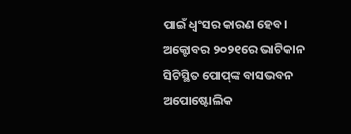ପାଇଁ ଧ୍ୱଂସର କାରଣ ହେବ।
ଅକ୍ଟୋବର ୨୦୨୧ରେ ଭାଟିକାନ ସିଟିସ୍ଥିତ ପୋପ୍‌ଙ୍କ ବାସଭବନ ଅପୋଷ୍ଟୋଲିକ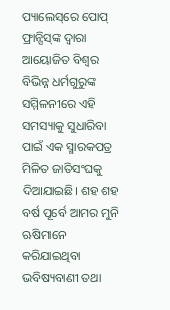ପ୍ୟାଲେସ୍‌ରେ ପୋପ୍‌ ଫ୍ରାନ୍ସିସ୍‌ଙ୍କ ଦ୍ୱାରା ଆୟୋଜିତ ବିଶ୍ୱର ବିଭିନ୍ନ ଧର୍ମଗୁରୁଙ୍କ ସମ୍ମିଳନୀରେ ଏହି ସମସ୍ୟାକୁ ସୁଧାରିବା ପାଇଁ ଏକ ସ୍ମାରକପତ୍ର ମିଳିତ ଜାତିସଂଘକୁ ଦିଆଯାଇଛି। ଶହ ଶହ ବର୍ଷ ପୂର୍ବେ ଆମର ମୁନି ଋଷିମାନେ କରିଯାଇଥିବା ଭବିଷ୍ୟବାଣୀ ତଥା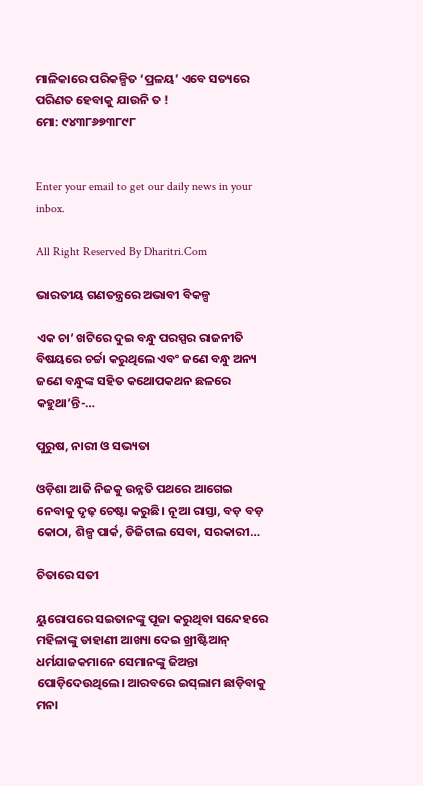ମାଳିକାରେ ପରିକଳ୍ପିତ ‘ପ୍ରଳୟ’ ଏବେ ସତ୍ୟରେ ପରିଣତ ହେବାକୁ ଯାଉନି ତ !
ମୋ: ୯୪୩୮୬୭୩୮୯୮


Enter your email to get our daily news in your inbox.

All Right Reserved By Dharitri.Com

ଭାରତୀୟ ଗଣତନ୍ତ୍ରରେ ଅଭାବୀ ବିକଳ୍ପ

ଏକ ଚା’ ଖଟିରେ ଦୁଇ ବନ୍ଧୁ ପରସ୍ପର ରାଜନୀତି ବିଷୟରେ ଚର୍ଚ୍ଚା କରୁଥିଲେ ଏବଂ ଜଣେ ବନ୍ଧୁ ଅନ୍ୟ ଜଣେ ବନ୍ଧୁଙ୍କ ସହିତ କଥୋପକଥନ ଛଳରେ କହୁଥା’ନ୍ତି-…

ପୁରୁଷ, ନାରୀ ଓ ସଭ୍ୟତା

ଓଡ଼ିଶା ଆଜି ନିଜକୁ ଉନ୍ନତି ପଥରେ ଆଗେଇ ନେବାକୁ ଦୃଢ଼ ଚେଷ୍ଟା କରୁଛି। ନୂଆ ରାସ୍ତା, ବଡ଼ ବଡ଼ କୋଠା, ଶିଳ୍ପ ପାର୍କ, ଡିଜିଟାଲ ସେବା, ସରକାରୀ…

ଚିତାରେ ସତୀ

ୟୁରୋପରେ ସଇତାନଙ୍କୁ ପୂଜା କରୁଥିବା ସନ୍ଦେହରେ ମହିଳାଙ୍କୁ ଡାହାଣୀ ଆଖ୍ୟା ଦେଇ ଖ୍ରୀଷ୍ଟିଆନ୍‌ ଧର୍ମଯାଜକମାନେ ସେମାନଙ୍କୁ ଜିଅନ୍ତା ପୋଡ଼ିଦେଉଥିଲେ। ଆରବରେ ଇସ୍‌ଲାମ ଛାଡ଼ିବାକୁ ମନା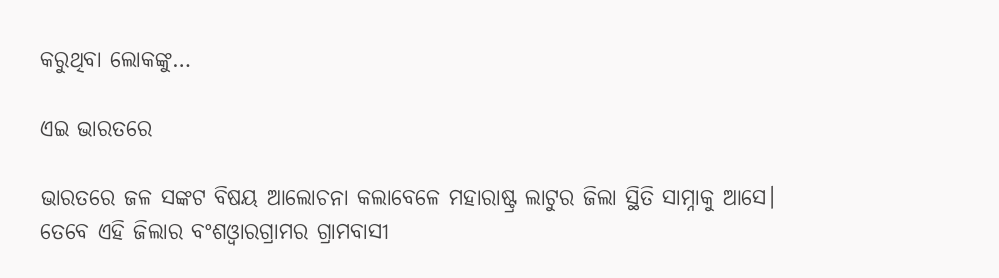କରୁଥିବା ଲୋକଙ୍କୁ…

ଏଇ ଭାରତରେ

ଭାରତରେ ଜଳ ସଙ୍କଟ ବିଷୟ ଆଲୋଚନା କଲାବେଳେ ମହାରାଷ୍ଟ୍ର ଲାଟୁର ଜିଲା ସ୍ଥିତି ସାମ୍ନାକୁ ଆସେ। ତେବେ ଏହି ଜିଲାର ବଂଶଓ୍ବାରଗ୍ରାମର ଗ୍ରାମବାସୀ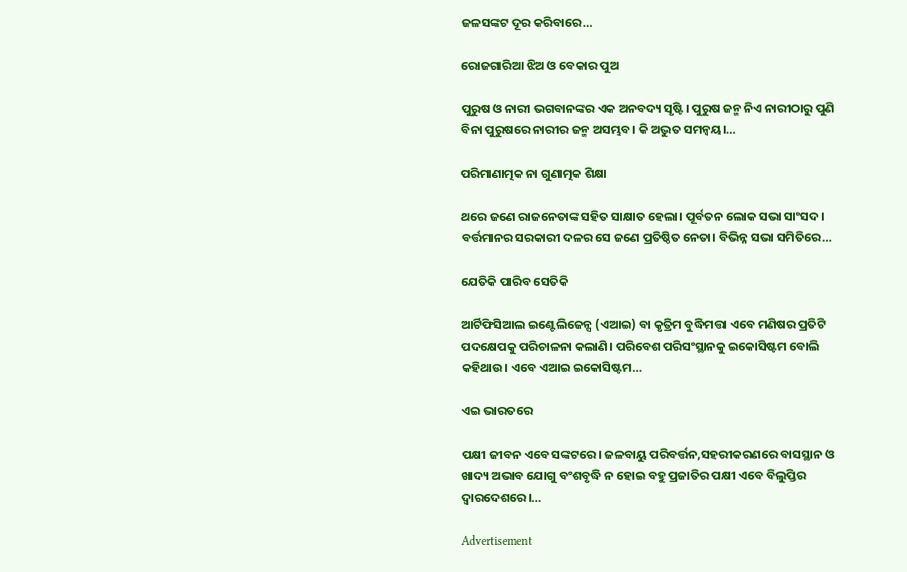ଜଳସଙ୍କଟ ଦୂର କରିବାରେ…

ରୋଜଗାରିଆ ଝିଅ ଓ ବେକାର ପୁଅ

ପୁରୁଷ ଓ ନାରୀ ଭଗବାନଙ୍କର ଏକ ଅନବଦ୍ୟ ସୃଷ୍ଟି। ପୁରୁଷ ଜନ୍ମ ନିଏ ନାରୀଠାରୁ ପୁଣି ବିନା ପୁରୁଷରେ ନାରୀର ଜନ୍ମ ଅସମ୍ଭବ। କି ଅଦ୍ଭୁତ ସମନ୍ବୟ।…

ପରିମାଣାତ୍ମକ ନା ଗୁଣାତ୍ମକ ଶିକ୍ଷା

ଥରେ ଜଣେ ରାଜନେତାଙ୍କ ସହିତ ସାକ୍ଷାତ ହେଲା। ପୂର୍ବତନ ଲୋକ ସଭା ସାଂସଦ। ବର୍ତ୍ତମାନର ସରକାରୀ ଦଳର ସେ ଜଣେ ପ୍ରତିଷ୍ଠିତ ନେତା। ବିଭିନ୍ନ ସଭା ସମିତିରେ…

ଯେତିକି ପାରିବ ସେତିକି

ଆର୍ଟିଫିସିଆଲ ଇଣ୍ଟେଲିଜେନ୍ସ (ଏଆଇ) ବା କୃତ୍ରିମ ବୁଦ୍ଧିମତ୍ତା ଏବେ ମଣିଷର ପ୍ରତିଟି ପଦକ୍ଷେପକୁ ପରିଚାଳନା କଲାଣି। ପରିବେଶ ପରିସଂସ୍ଥାନକୁ ଇକୋସିଷ୍ଟମ ବୋଲି କହିଥାଉ। ଏବେ ଏଆଇ ଇକୋସିଷ୍ଟମ…

ଏଇ ଭାରତରେ

ପକ୍ଷୀ ଜୀବନ ଏବେ ସଙ୍କଟରେ। ଜଳବାୟୁ ପରିବର୍ତ୍ତନ,ସହରୀକରଣରେ ବାସସ୍ଥାନ ଓ ଖାଦ୍ୟ ଅଭାବ ଯୋଗୁ ବଂଶବୃଦ୍ଧି ନ ହୋଇ ବହୁ ପ୍ରଜାତିର ପକ୍ଷୀ ଏବେ ବିଲୁପ୍ତିର ଦ୍ୱାରଦେଶରେ।…

Advertisement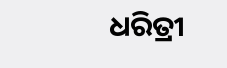ଧରିତ୍ରୀ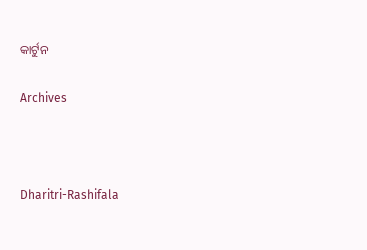କାର୍ଟୁନ

Archives



Dharitri-Rashifala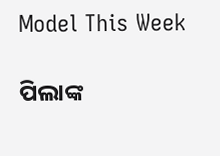Model This Week

ପିଲାଙ୍କ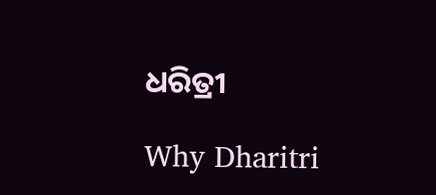ଧରିତ୍ରୀ

Why Dharitri